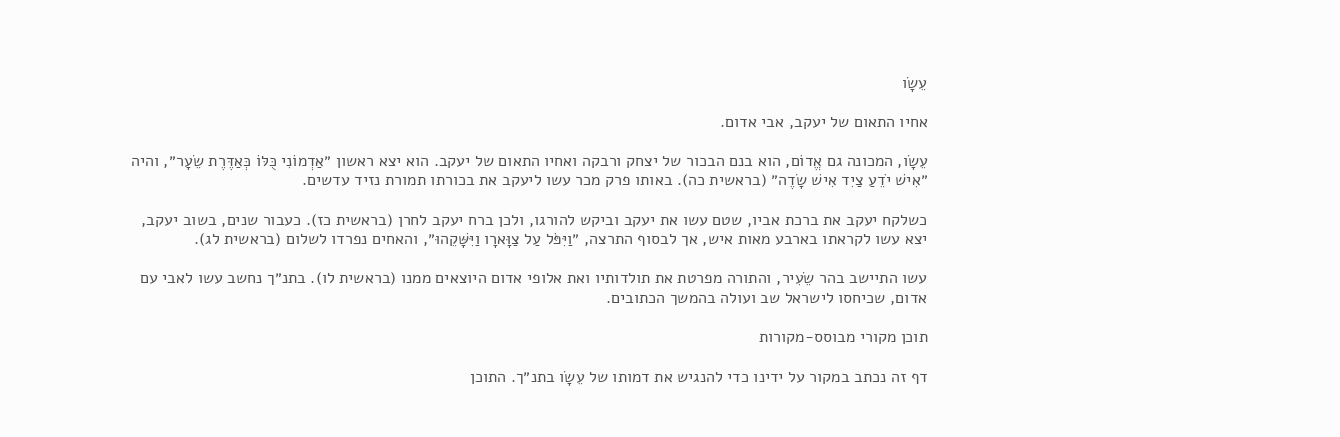עֵשָׂו

אחיו התאום של יעקב, אבי אדום.

עֵשָׂו, המכונה גם אֱדוֹם, הוא בנם הבכור של יצחק ורבקה ואחיו התאום של יעקב. הוא יצא ראשון ״אַדְמוֹנִי כֻּלּוֹ כְּאַדֶּרֶת שֵׂעָר״, והיה ״אִישׁ יֹדֵעַ צַיִד אִישׁ שָׂדֶה״ (בראשית כה). באותו פרק מכר עשו ליעקב את בכורתו תמורת נזיד עדשים.

כשלקח יעקב את ברכת אביו, שטם עשו את יעקב וביקש להורגו, ולכן ברח יעקב לחרן (בראשית כז). כעבור שנים, בשוב יעקב, יצא עשו לקראתו בארבע מאות איש, אך לבסוף התרצה, ״וַיִּפֹּל עַל צַוָּארָו וַיִּשָּׁקֵהוּ״, והאחים נפרדו לשלום (בראשית לג).

עשו התיישב בהר שֵׂעִיר, והתורה מפרטת את תולדותיו ואת אלופי אדום היוצאים ממנו (בראשית לו). בתנ״ך נחשב עשו לאבי עם אדום, שכיחסו לישראל שב ועולה בהמשך הכתובים.

תוכן מקורי מבוסס-מקורות

דף זה נכתב במקור על ידינו כדי להנגיש את דמותו של עֵשָׂו בתנ״ך. התוכן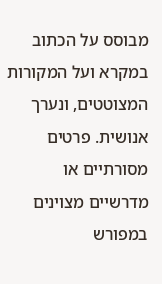מבוסס על הכתוב במקרא ועל המקורות המצוטטים, ונערך אנושית. פרטים מסורתיים או מדרשיים מצוינים במפורש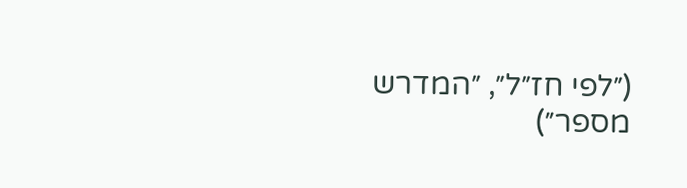(״לפי חז״ל״, ״המדרש מספר״)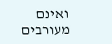ואינם מעורבים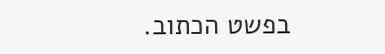בפשט הכתוב.